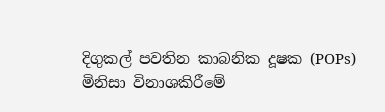දිගුකල් පවතින කාබනික දූෂක (POPs)
මිනිසා විනාශකිරීමේ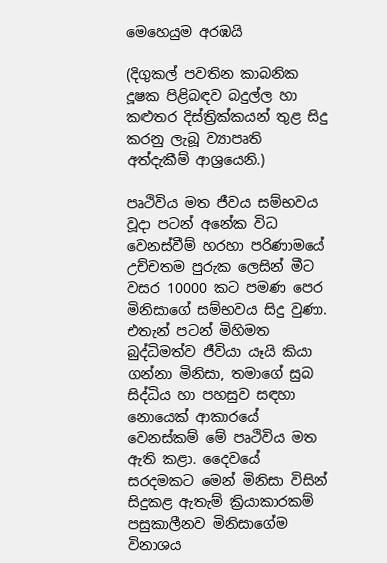මෙහෙයුම අරඹයි

(දිගුකල් පවතින කාබනික දූෂක පිළිබඳව බදුල්ල හා කළුතර දිස්‌ත්‍රික්‌කයන් තුළ සිදු කරනු ලැබූ ව්‍යාපෘති අත්දැකීම් ආශ්‍රයෙනි.)

පෘථිවිය මත ජීවය සම්භවය වූදා පටන් අනේක විධ වෙනස්‌වීම් හරහා පරිණාමයේ උච්චතම පුරුක ලෙසින් මීට වසර 10000 කට පමණ පෙර මිනිසාගේ සම්භවය සිදු වුණා. එතැන් පටන් මිහිමත බුද්ධිමත්ව ජීවියා යෑයි කියා ගන්නා මිනිසා, තමාගේ සුබ සිද්ධිය හා පහසුව සඳහා නොයෙක්‌ ආකාරයේ වෙනස්‌කම් මේ පෘථිවිය මත ඇති කළා. දෛවයේ සරදමකට මෙන් මිනිසා විසින් සිදුකළ ඇතැම් ක්‍රියාකාරකම් පසුකාලීනව මිනිසාගේම විනාශය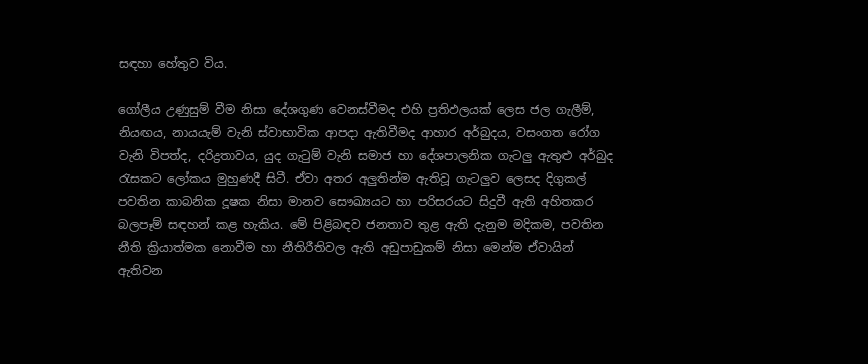සඳහා හේතුව විය.

ගෝලීය උණුසුම් වීම නිසා දේශගුණ වෙනස්‌වීමද එහි ප්‍රතිඵලයක්‌ ලෙස ජල ගැලීම්, නියඟය, නායයැම් වැනි ස්‌වාභාවික ආපදා ඇතිවීමද ආහාර අර්බුදය, වසංගත රෝග වැනි විපත්ද, දරිද්‍රතාවය, යුද ගැටුම් වැනි සමාජ හා දේශපාලනික ගැටලු ඇතුළු අර්බුද රැසකට ලෝකය මුහුණදී සිටී. ඒවා අතර අලුතින්ම ඇතිවූ ගැටලුව ලෙසද දිගුකල් පවතින කාබනික දූෂක නිසා මානව සෞඛ්‍යයට හා පරිසරයට සිදුවී ඇති අහිතකර බලපෑම් සඳහන් කළ හැකිය. මේ පිළිබඳව ජනතාව තුළ ඇති දැනුම මදිකම, පවතින නීති ක්‍රියාත්මක නොවීම හා නීතිරීතිවල ඇති අඩුපාඩුකම් නිසා මෙන්ම ඒවායින් ඇතිවන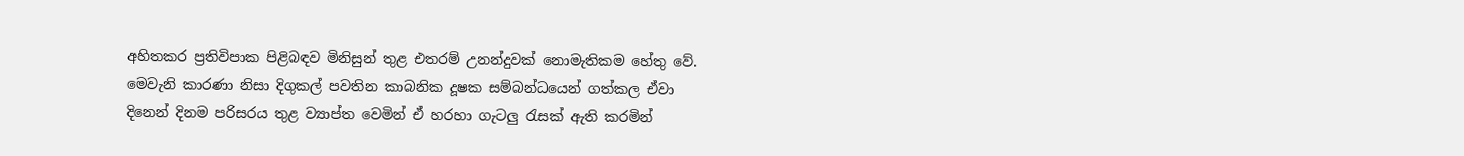අහිතකර ප්‍රතිවිපාක පිළිබඳව මිනිසුන් තුළ එතරම් උනන්දුවක්‌ නොමැතිකම හේතු වේ. මෙවැනි කාරණා නිසා දිගුකල් පවතින කාබනික දූෂක සම්බන්ධයෙන් ගත්කල ඒවා දිනෙන් දිනම පරිසරය තුළ ව්‍යාප්ත වෙමින් ඒ හරහා ගැටලු රැසක්‌ ඇති කරමින්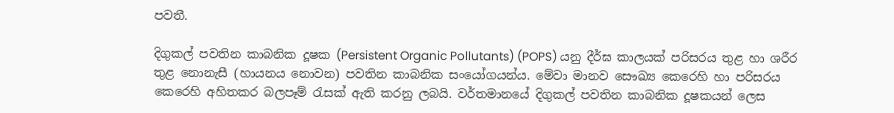පවතී.

දිගුකල් පවතින කාබනික දූෂක (Persistent Organic Pollutants) (POPS) යනු දීර්ඝ කාලයක්‌ පරිසරය තුළ හා ශරීර තුළ නොනැසී (හායනය නොවන) පවතින කාබනික සංයෝගයන්ය. මේවා මානව සෞඛ්‍ය කෙරෙහි හා පරිසරය කෙරෙහි අහිතකර බලපෑම් රැසක්‌ ඇති කරනු ලබයි. වර්තමානයේ දිගුකල් පවතින කාබනික දූෂකයන් ලෙස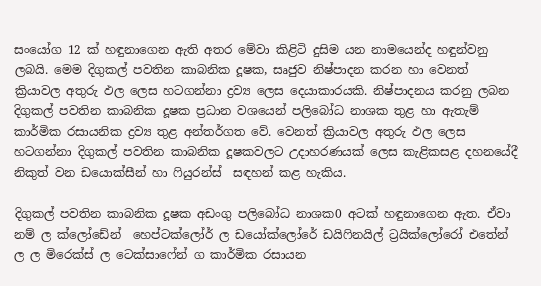සංයෝග 12 ක්‌ හඳුනාගෙන ඇති අතර මේවා කිළිටි දුසිම යන නාමයෙන්ද හඳුන්වනු ලබයි. මෙම දිගුකල් පවතින කාබනික දූෂක, සෘජුව නිෂ්පාදන කරන හා වෙනත් ක්‍රියාවල අතුරු ඵල ලෙස හටගන්නා ද්‍රව්‍ය ලෙස දෙයාකාරයකි. නිෂ්පාදනය කරනු ලබන දිගුකල් පවතින කාබනික දූෂක ප්‍රධාන වශයෙන් පලිබෝධ නාශක තුළ හා ඇතැම් කාර්මික රසායනික ද්‍රව්‍ය තුළ අන්තර්ගත වේ. වෙනත් ක්‍රියාවල අතුරු ඵල ලෙස හටගන්නා දිගුකල් පවතින කාබනික දූෂකවලට උදාහරණයක්‌ ලෙස කැළිකසළ දහනයේදී නිකුත් වන ඩයොක්‌සීන් හා ෆියුරන්ස්‌  සඳහන් කළ හැකිය.

දිගුකල් පවතින කාබනික දූෂක අඩංගු පලිබෝධ නාශක0 අටක්‌ හඳුනාගෙන ඇත. ඒවා නම් ල ක්‌ලෝඩේන්  හෙප්ටක්‌ලෝර් ල ඩයෝක්‌ලෝරේ ඩයිෆිනයිල් ට්‍රයික්‌ලෝරෝ එතේන් ල ල මිරෙක්‌ස්‌ ල ටෙක්‌සාෆේන් ග කාර්මික රසායන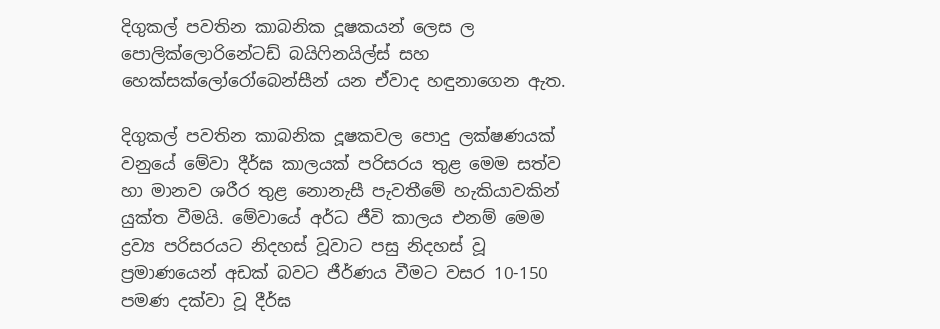දිගුකල් පවතින කාබනික දූෂකයන් ලෙස ල පොලික්‌ලොරිනේටඩ් බයිෆිනයිල්ස්‌ සහ හෙක්‌සක්‌ලෝරෝබෙන්සීන් යන ඒවාද හඳුනාගෙන ඇත.

දිගුකල් පවතින කාබනික දූෂකවල පොදු ලක්‌ෂණයක්‌ වනුයේ මේවා දීර්ඝ කාලයක්‌ පරිසරය තුළ මෙම සත්ව හා මානව ශරීර තුළ නොනැසී පැවතීමේ හැකියාවකින් යුක්‌ත වීමයි. මේවායේ අර්ධ ජීවි කාලය එනම් මෙම ද්‍රව්‍ය පරිසරයට නිදහස්‌ වූවාට පසු නිදහස්‌ වූ ප්‍රමාණයෙන් අඩක්‌ බවට ජීර්ණය වීමට වසර 10-150 පමණ දක්‌වා වූ දීර්ඝ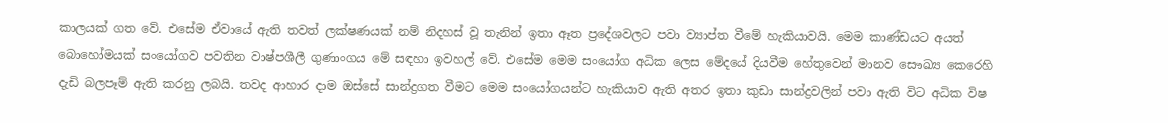කාලයක්‌ ගත වේ. එසේම ඒවායේ ඇති තවත් ලක්‌ෂණයක්‌ නම් නිදහස්‌ වූ තැනින් ඉතා ඈත ප්‍රදේශවලට පවා ව්‍යාප්ත වීමේ හැකියාවයි. මෙම කාණ්‌ඩයට අයත් බොහෝමයක්‌ සංයෝගව පවතින වාෂ්පශීලී ගුණාංගය මේ සඳහා ඉවහල් වේ. එසේම මෙම සංයෝග අධික ලෙස මේදයේ දියවීම හේතුවෙන් මානව සෞඛ්‍ය කෙරෙහි දැඩි බලපෑම් ඇති කරනු ලබයි. තවද ආහාර දාම ඔස්‌සේ සාන්ද්‍රගත වීමට මෙම සංයෝගයන්ට හැකියාව ඇති අතර ඉතා කුඩා සාන්ද්‍රවලින් පවා ඇති විට අධික විෂ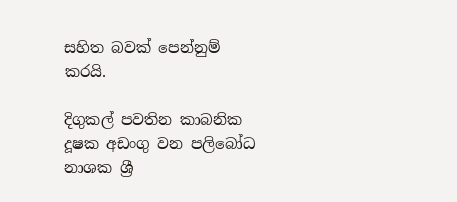සහිත බවක්‌ පෙන්නුම් කරයි.

දිගුකල් පවතින කාබනික දූෂක අඩංගු වන පලිබෝධ නාශක ශ්‍රී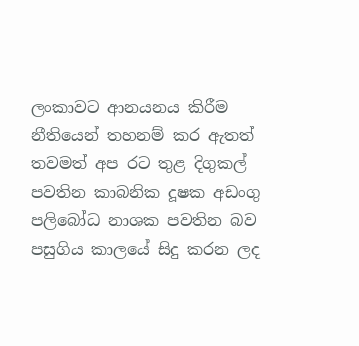ලංකාවට ආනයනය කිරීම නීතියෙන් තහනම් කර ඇතත් තවමත් අප රට තුළ දිගුකල් පවතින කාබනික දූෂක අඩංගු පලිබෝධ නාශක පවතින බව පසුගිය කාලයේ සිදු කරන ලද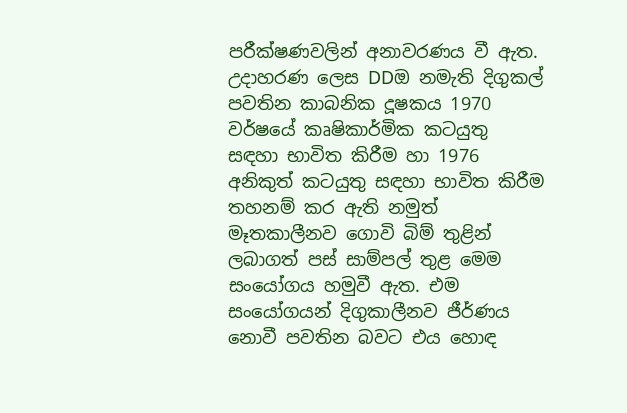පරීක්‌ෂණවලින් අනාවරණය වී ඇත. උදාහරණ ලෙස DDඔ නමැති දිගුකල් පවතින කාබනික දූෂකය 1970 වර්ෂයේ කෘෂිකාර්මික කටයුතු සඳහා භාවිත කිරීම හා 1976 අනිකුත් කටයුතු සඳහා භාවිත කිරීම තහනම් කර ඇති නමුත් මෑතකාලීනව ගොවි බිම් තුළින් ලබාගත් පස්‌ සාම්පල් තුළ මෙම සංයෝගය හමුවී ඇත. එම සංයෝගයන් දිගුකාලීනව ජීර්ණය නොවී පවතින බවට එය හොඳ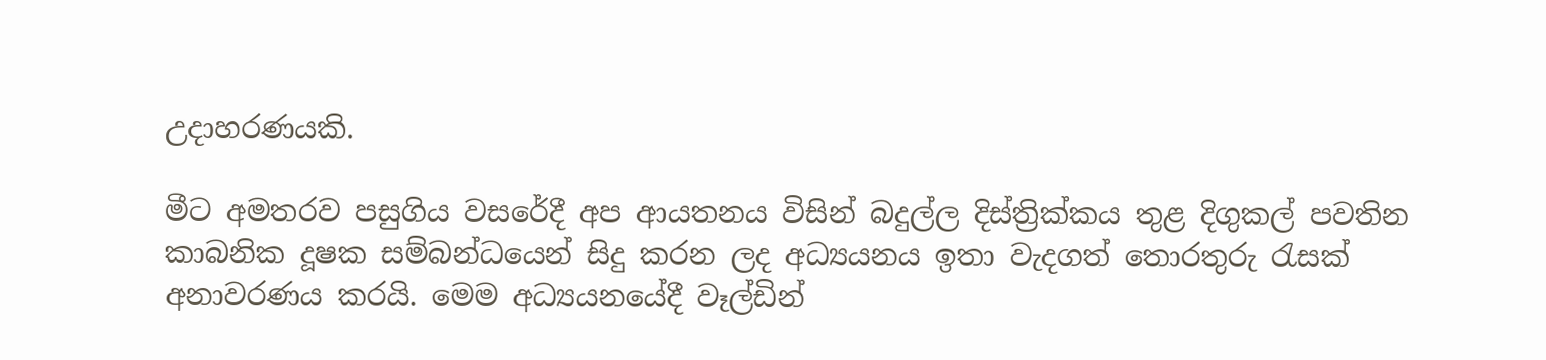උදාහරණයකි.

මීට අමතරව පසුගිය වසරේදී අප ආයතනය විසින් බදුල්ල දිස්‌ත්‍රික්‌කය තුළ දිගුකල් පවතින කාබනික දූෂක සම්බන්ධයෙන් සිදු කරන ලද අධ්‍යයනය ඉතා වැදගත් තොරතුරු රැසක්‌ අනාවරණය කරයි. මෙම අධ්‍යයනයේදී වෑල්ඩින්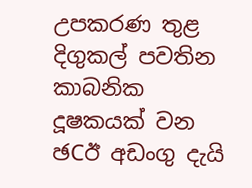උපකරණ තුළ දිගුකල් පවතින කාබනික දූෂකයක්‌ වන ඡCඊ අඩංගු දැයි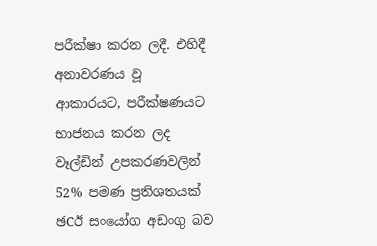පරීක්‌ෂා කරන ලදී. එහිදී අනාවරණය වූ ආකාරයට, පරීක්‌ෂණයට භාජනය කරන ලද වෑල්ඩින් උපකරණවලින් 52% පමණ ප්‍රතිශතයක්‌ ඡCඊ සංයෝග අඩංගු බව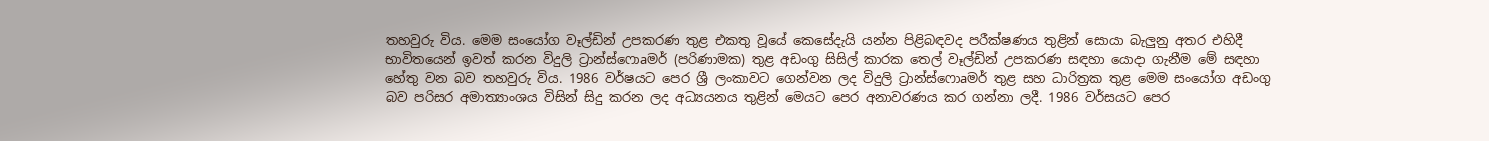තහවුරු විය. මෙම සංයෝග වෑල්ඩින් උපකරණ තුළ එකතු වූයේ කෙසේදැයි යන්න පිළිබඳවද පරීක්‌ෂණය තුළින් සොයා බැලුනු අතර එහිදී භාවිතයෙන් ඉවත් කරන විදුලි ට්‍රාන්ස්‌ෆොaමර් (පරිණාමක) තුළ අඩංගු සිසිල් කාරක තෙල් වෑල්ඩින් උපකරණ සඳහා යොදා ගැනීම මේ සඳහා හේතු වන බව තහවුරු විය. 1986 වර්ෂයට පෙර ශ්‍රී ලංකාවට ගෙන්වන ලද විදුලි ට්‍රාන්ස්‌ෆොaමර් තුළ සහ ධාරිත්‍රක තුළ මෙම සංයෝග අඩංගු බව පරිසර අමාත්‍යාංශය විසින් සිදු කරන ලද අධ්‍යයනය තුළින් මෙයට පෙර අනාවරණය කර ගන්නා ලදී. 1986 වර්සයට පෙර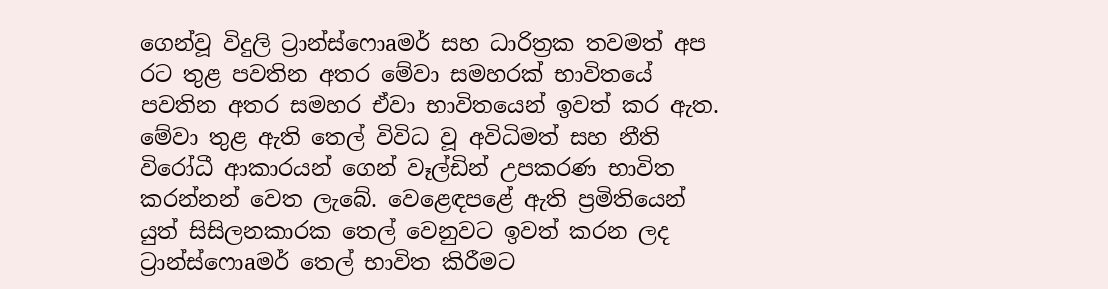ගෙන්වූ විදුලි ට්‍රාන්ස්‌ෆොaමර් සහ ධාරිත්‍රක තවමත් අප රට තුළ පවතින අතර මේවා සමහරක්‌ භාවිතයේ පවතින අතර සමහර ඒවා භාවිතයෙන් ඉවත් කර ඇත. මේවා තුළ ඇති තෙල් විවිධ වූ අවිධිමත් සහ නීති විරෝධී ආකාරයන් ගෙන් වෑල්ඩින් උපකරණ භාවිත කරන්නන් වෙත ලැබේ. වෙළෙඳපළේ ඇති ප්‍රමිතියෙන් යුත් සිසිලනකාරක තෙල් වෙනුවට ඉවත් කරන ලද ට්‍රාන්ස්‌ෆොaමර් තෙල් භාවිත කිරීමට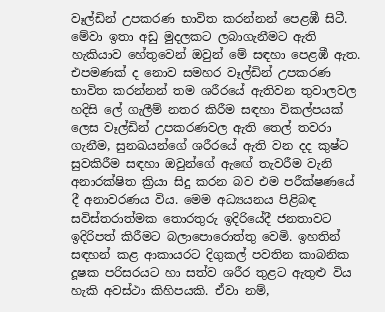වෑල්ඩින් උපකරණ භාවිත කරන්නන් පෙළඹී සිටී. මේවා ඉතා අඩු මුදලකට ලබාගැනීමට ඇති හැකියාව හේතුවෙන් ඔවුන් මේ සඳහා පෙළඹී ඇත. එපමණක්‌ ද නොව සමහර වෑල්ඩින් උපකරණ භාවිත කරන්නන් තම ශරීරයේ ඇතිවන තුවාලවල හදිසි ලේ ගැලීම් නතර කිරීම සඳහා විකල්පයක්‌ ලෙස වෑල්ඩින් උපකරණවල ඇති තෙල් තවරා ගැනීම, සුනඛයන්ගේ ශරීරයේ ඇති වන දද කුෂ්ට සුවකිරීම සඳහා ඔවුන්ගේ ඇඟේ තැවරීම වැනි අනාරක්‌ෂිත ක්‍රියා සිදු කරන බව එම පරීක්‌ෂණයේ දී අනාවරණය විය. මෙම අධ්‍යයනය පිළිබඳ සවිස්‌තරාත්මක තොරතුරු ඉදිරියේදී ජනතාවට ඉදිරිපත් කිරීමට බලාපොරොත්තු වෙමි. ඉහතින් සඳහන් කළ ආකායරට දිගුකල් පවතින කාබනික දූෂක පරිසරයට හා සත්ව ශරීර තුළට ඇතුළු විය හැකි අවස්‌ථා කිහිපයකි. ඒවා නම්,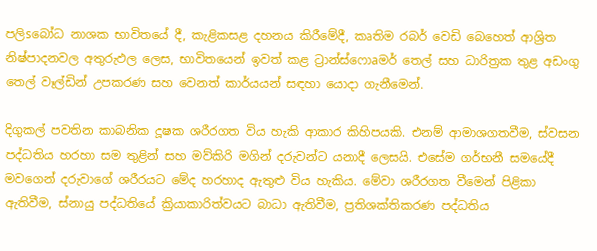පලිsබෝධ නාශක භාවිතයේ දී, කැළිකසළ දහනය කිරීමේදී, කෘතිම රබර් වෙඩි බෙහෙත් ආශ්‍රිත නිෂ්පාදනවල අතුරුඵල ලෙස, භාවිතයෙන් ඉවත් කළ ට්‍රාන්ස්‌ෆොaමර් තෙල් සහ ධාරිත්‍රක තුළ අඩංගු තෙල් වෑල්ඩින් උපකරණ සහ වෙනත් කාර්යයන් සඳහා යොදා ගැනීමෙන්.

දිගුකල් පවතින කාබනික දූෂක ශරීරගත විය හැකි ආකාර කිහිපයකි. එනම් ආමාශගතවීම, ස්‌වසන පද්ධතිය හරහා සම තුළින් සහ මව්කිරි මගින් දරුවන්ට යනාදී ලෙසයි. එසේම ගර්භනී සමයේදී මවගෙන් දරුවාගේ ශරීරයට මේද හරහාද ඇතුළු විය හැකිය. මේවා ශරීරගත වීමෙන් පිළිකා ඇතිවීම, ස්‌නායු පද්ධතියේ ක්‍රියාකාරිත්වයට බාධා ඇතිවීම, ප්‍රතිශක්‌තිකරණ පද්ධතිය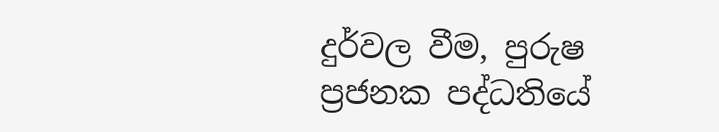දුර්වල වීම, පුරුෂ ප්‍රජනක පද්ධතියේ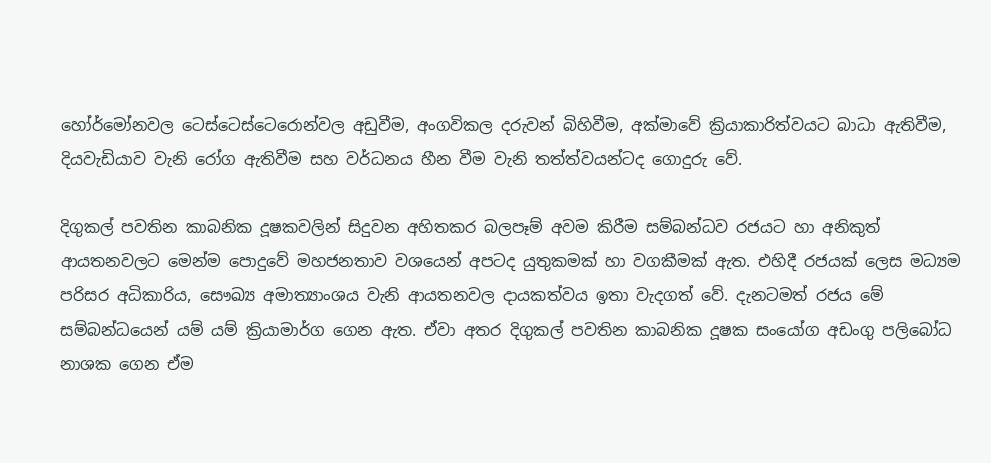හෝර්මෝනවල ටෙස්‌ටෙස්‌ටෙරොන්වල අඩුවීම, අංගවිකල දරුවන් බිහිවීම, අක්‌මාවේ ක්‍රියාකාරිත්වයට බාධා ඇතිවීම, දියවැඩියාව වැනි රෝග ඇතිවීම සහ වර්ධනය හීන වීම වැනි තත්ත්වයන්ටද ගොදුරු වේ.

දිගුකල් පවතින කාබනික දූෂකවලින් සිදුවන අහිතකර බලපෑම් අවම කිරීම සම්බන්ධව රජයට හා අනිකුත් ආයතනවලට මෙන්ම පොදුවේ මහජනතාව වශයෙන් අපටද යුතුකමක්‌ හා වගකීමක්‌ ඇත. එහිදී රජයක්‌ ලෙස මධ්‍යම පරිසර අධිකාරිය, සෞඛ්‍ය අමාත්‍යාංශය වැනි ආයතනවල දායකත්වය ඉතා වැදගත් වේ. දැනටමත් රජය මේ සම්බන්ධයෙන් යම් යම් ක්‍රියාමාර්ග ගෙන ඇත. ඒවා අතර දිගුකල් පවතින කාබනික දූෂක සංයෝග අඩංගු පලිබෝධ නාශක ගෙන ඒම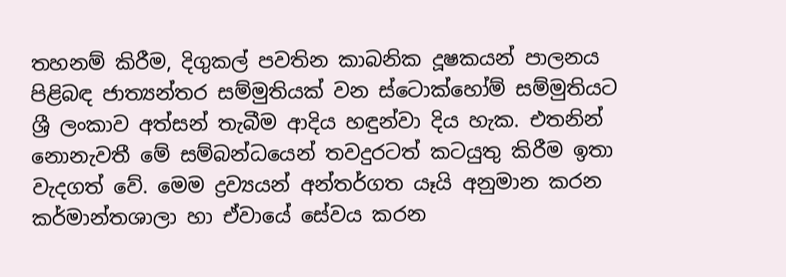තහනම් කිරීම, දිගුකල් පවතින කාබනික දූෂකයන් පාලනය පිළිබඳ ජාත්‍යන්තර සම්මුතියක්‌ වන ස්‌ටොක්‌හෝම් සම්මුතියට ශ්‍රී ලංකාව අත්සන් තැබීම ආදිය හඳුන්වා දිය හැක. එතනින් නොනැවතී මේ සම්බන්ධයෙන් තවදුරටත් කටයුතු කිරීම ඉතා වැදගත් වේ. මෙම ද්‍රව්‍යයන් අන්තර්ගත යෑයි අනුමාන කරන කර්මාන්තශාලා හා ඒවායේ සේවය කරන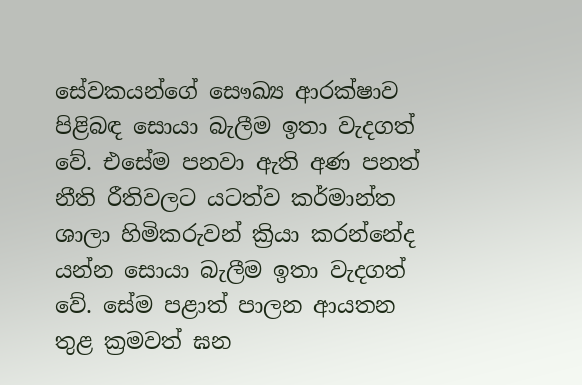සේවකයන්ගේ සෞඛ්‍ය ආරක්‌ෂාව පිළිබඳ සොයා බැලීම ඉතා වැදගත් වේ. එසේම පනවා ඇති අණ පනත් නීති රීතිවලට යටත්ව කර්මාන්ත ශාලා හිමිකරුවන් ක්‍රියා කරන්නේද යන්න සොයා බැලීම ඉතා වැදගත් වේ. සේම පළාත් පාලන ආයතන තුළ ක්‍රමවත් ඝන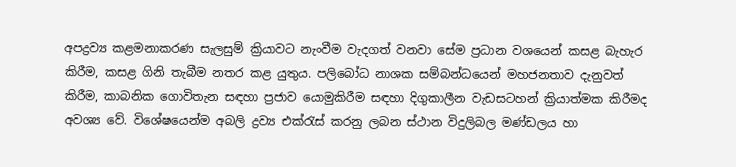අපද්‍රව්‍ය කළමනාකරණ සැලසුම් ක්‍රියාවට නැංවීම වැදගත් වනවා සේම ප්‍රධාන වශයෙන් කසළ බැහැර කිරීම, කසළ ගිනි තැබීම නතර කළ යුතුය. පලිබෝධ නාශක සම්බන්ධයෙන් මහජනතාව දැනුවත් කිරීම, කාබනික ගොවිතැන සඳහා ප්‍රජාව යොමුකිරීම සඳහා දිගුකාලීන වැඩසටහන් ක්‍රියාත්මක කිරීමද අවශ්‍ය වේ. විශේෂයෙන්ම අබලි ද්‍රව්‍ය එක්‌රැස්‌ කරනු ලබන ස්‌ථාන විදුලිබල මණ්‌ඩලය හා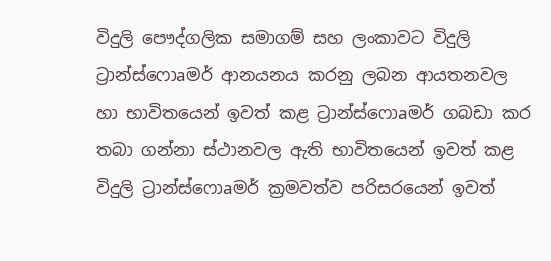විදුලි පෞද්ගලික සමාගම් සහ ලංකාවට විදුලි ට්‍රාන්ස්‌ෆොaමර් ආනයනය කරනු ලබන ආයතනවල හා භාවිතයෙන් ඉවත් කළ ට්‍රාන්ස්‌ෆොaමර් ගබඩා කර තබා ගන්නා ස්‌ථානවල ඇති භාවිතයෙන් ඉවත් කළ විදුලි ට්‍රාන්ස්‌ෆොaමර් ක්‍රමවත්ව පරිසරයෙන් ඉවත්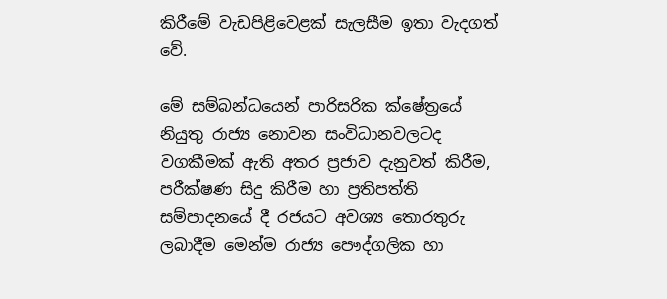කිරීමේ වැඩපිළිවෙළක්‌ සැලසීම ඉතා වැදගත් වේ.

මේ සම්බන්ධයෙන් පාරිසරික ක්‌ෂේත්‍රයේ නියුතු රාජ්‍ය නොවන සංවිධානවලටද වගකීමක්‌ ඇති අතර ප්‍රජාව දැනුවත් කිරීම, පරීක්‌ෂණ සිදු කිරීම හා ප්‍රතිපත්ති සම්පාදනයේ දී රජයට අවශ්‍ය තොරතුරු ලබාදීම මෙන්ම රාජ්‍ය පෞද්ගලික හා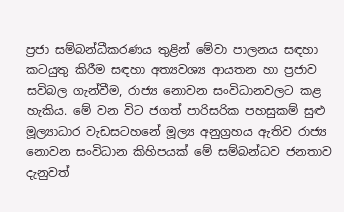ප්‍රජා සම්බන්ධීකරණය තුළින් මේවා පාලනය සඳහා කටයුතු කිරීම සඳහා අත්‍යවශ්‍ය ආයතන හා ප්‍රජාව සවිබල ගැන්වීම, රාජ්‍ය නොවන සංවිධානවලට කළ හැකිය. මේ වන විට ජගත් පාරිසරික පහසුකම් සුළු මූල්‍යාධාර වැඩසටහනේ මූල්‍ය අනුග්‍රහය ඇතිව රාජ්‍ය නොවන සංවිධාන කිහිපයක්‌ මේ සම්බන්ධව ජනතාව දැනුවත්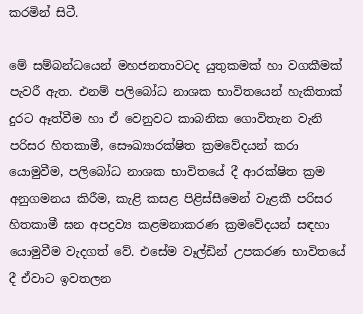කරමින් සිටී.

මේ සම්බන්ධයෙන් මහජනතාවටද යුතුකමක්‌ හා වගකීමක්‌ පැවරී ඇත. එනම් පලිබෝධ නාශක භාවිතයෙන් හැකිතාක්‌ දුරට ඈත්වීම හා ඒ වෙනුවට කාබනික ගොවිතැන වැනි පරිසර හිතකාමී, සෞඛ්‍යාරක්‌ෂිත ක්‍රමවේදයන් කරා යොමුවීම, පලිබෝධ නාශක භාවිතයේ දී ආරක්‌ෂිත ක්‍රම අනුගමනය කිරීම, කැළි කසළ පිළිස්‌සීමෙන් වැළකී පරිසර හිතකාමී ඝන අපද්‍රව්‍ය කළමනාකරණ ක්‍රමවේදයන් සඳහා යොමුවීම වැදගත් වේ. එසේම වෑල්ඩින් උපකරණ භාවිතයේ දී ඒවාට ඉවතලන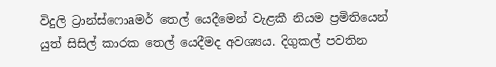විදුලි ට්‍රාන්ස්‌ෆොaමර් තෙල් යෙදීමෙන් වැළකී නියම ප්‍රමිතියෙන් යුත් සිසිල් කාරක තෙල් යෙදීමද අවශ්‍යය. දිගුකල් පවතින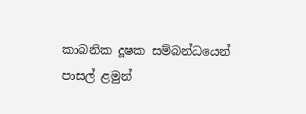කාබනික දූෂක සම්බන්ධයෙන් පාසල් ළමුන්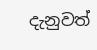දැනුවත්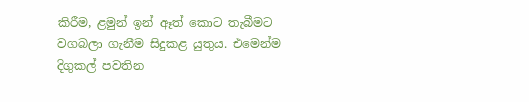කිරීම, ළමුන් ඉන් ඈත් කොට තැබීමට වගබලා ගැනීම සිදුකළ යුතුය. එමෙන්ම දිගුකල් පවතින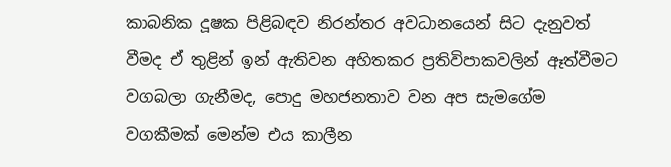කාබනික දූෂක පිළිබඳව නිරන්තර අවධානයෙන් සිට දැනුවත් වීමද ඒ තුළින් ඉන් ඇතිවන අහිතකර ප්‍රතිවිපාකවලින් ඈත්වීමට වගබලා ගැනීමද, පොදු මහජනතාව වන අප සැමගේම වගකීමක්‌ මෙන්ම එය කාලීන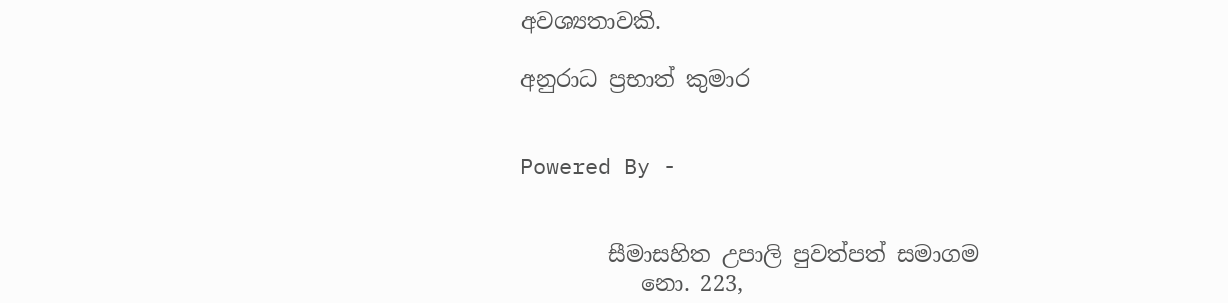අවශ්‍යතාවකි.

අනුරාධ ප්‍රභාත් කුමාර


Powered By -


        සීමාසහිත උපාලි පුවත්පත් සමාගම
           නො. 223,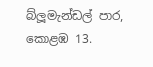බ්ලූමැන්ඩල් පාර, කොළඹ 13.